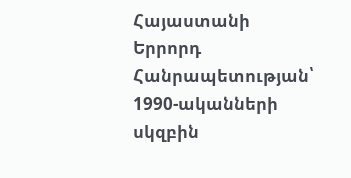Հայաստանի Երրորդ Հանրապետության՝ 1990-ականների սկզբին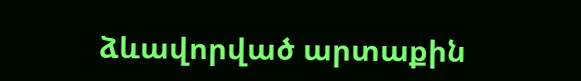ձևավորված արտաքին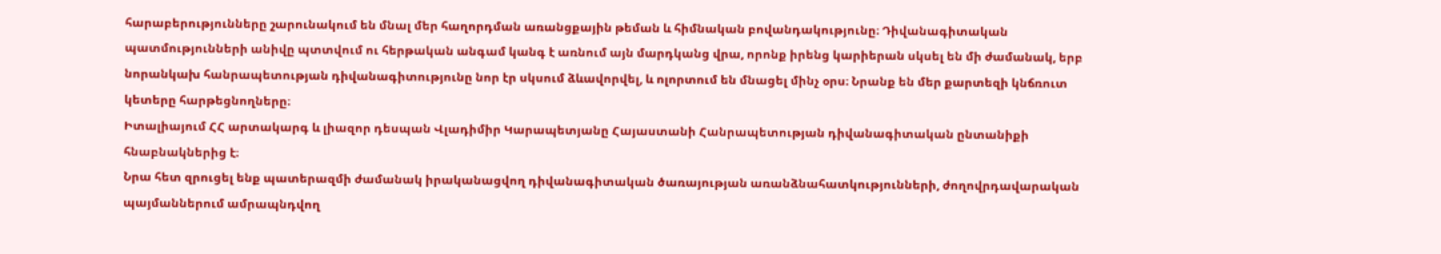հարաբերությունները շարունակում են մնալ մեր հաղորդման առանցքային թեման և հիմնական բովանդակությունը։ Դիվանագիտական պատմությունների անիվը պտտվում ու հերթական անգամ կանգ է առնում այն մարդկանց վրա, որոնք իրենց կարիերան սկսել են մի ժամանակ, երբ նորանկախ հանրապետության դիվանագիտությունը նոր էր սկսում ձևավորվել, և ոլորտում են մնացել մինչ օրս։ Նրանք են մեր քարտեզի կնճռուտ կետերը հարթեցնողները։
Իտալիայում ՀՀ արտակարգ և լիազոր դեսպան Վլադիմիր Կարապետյանը Հայաստանի Հանրապետության դիվանագիտական ընտանիքի հնաբնակներից է։
Նրա հետ զրուցել ենք պատերազմի ժամանակ իրականացվող դիվանագիտական ծառայության առանձնահատկությունների, ժողովրդավարական պայմաններում ամրապնդվող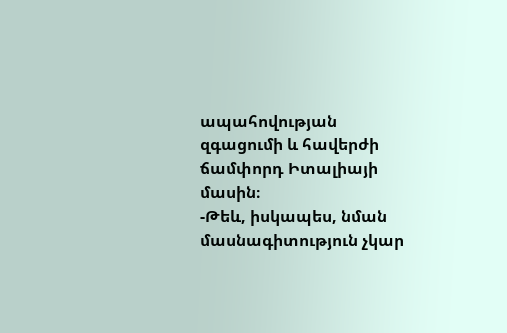ապահովության զգացումի և հավերժի ճամփորդ Իտալիայի մասին։
-Թեև, իսկապես, նման մասնագիտություն չկար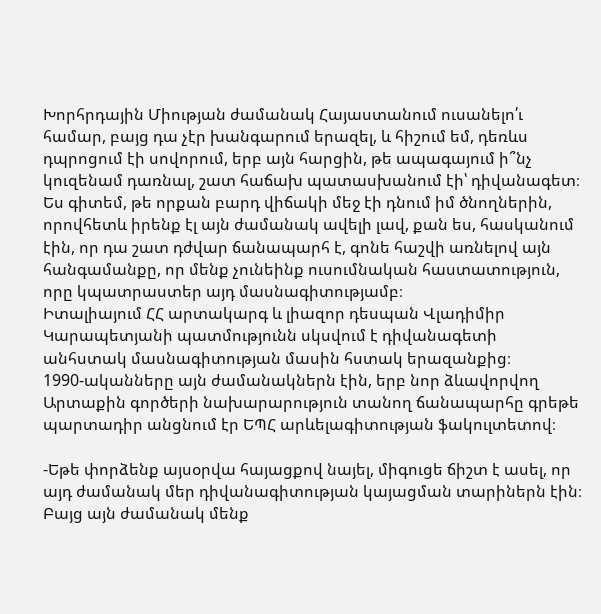Խորհրդային Միության ժամանակ Հայաստանում ուսանելո՛ւ համար, բայց դա չէր խանգարում երազել, և հիշում եմ, դեռևս դպրոցում էի սովորում, երբ այն հարցին, թե ապագայում ի՞նչ կուզենամ դառնալ, շատ հաճախ պատասխանում էի՝ դիվանագետ։ Ես գիտեմ, թե որքան բարդ վիճակի մեջ էի դնում իմ ծնողներին, որովհետև իրենք էլ այն ժամանակ ավելի լավ, քան ես, հասկանում էին, որ դա շատ դժվար ճանապարհ է, գոնե հաշվի առնելով այն հանգամանքը, որ մենք չունեինք ուսումնական հաստատություն, որը կպատրաստեր այդ մասնագիտությամբ։
Իտալիայում ՀՀ արտակարգ և լիազոր դեսպան Վլադիմիր Կարապետյանի պատմությունն սկսվում է դիվանագետի անհստակ մասնագիտության մասին հստակ երազանքից։
1990-ականները այն ժամանակներն էին, երբ նոր ձևավորվող Արտաքին գործերի նախարարություն տանող ճանապարհը գրեթե պարտադիր անցնում էր ԵՊՀ արևելագիտության ֆակուլտետով։

-Եթե փորձենք այսօրվա հայացքով նայել, միգուցե ճիշտ է ասել, որ այդ ժամանակ մեր դիվանագիտության կայացման տարիներն էին։ Բայց այն ժամանակ մենք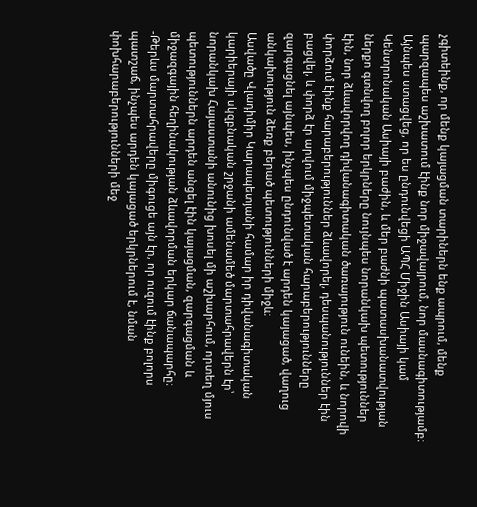չգիտեինք, որ մենք կայացման տարիներն ենք ապրում, մենք պարզապես աշխատում էինք նոր միջավայրում, նոր մասնագիտությամբ։ Այնպես ստացվեց, որ ես ընդունվեցի ԱՊՀ Միջին Ասիայի կամ Կենտրոնական Ասիայի բաժին, և մեր բաժնի պատասխանատվության ներքո գտնվող բոլոր երկրները նույնպես նորանկախ պետություններ էին, նոր ձևավորվող դիվանագիտական ծառայություն ունեին, և նորովի փորձում էինք հարաբերություններ ձևավորել, դեսպանություններ էին բացվել, և փորձ էր արվում միջպետական հարաբերությունները զարգացնել այնպես, ինչպես ընդունված է արդեն կայացած, վաղուց անկախություն ձեռք բերած պետությունների միջև։
Ասվածը Վլադիմիր Կարապետյանի համար իր դիվանագիտական կարիերայի սկզբնական շրջանի ամենամեծ մարտահրավերն էր՝ նորանկախ Հայաստանի անունից խոսել մի աշխարհում, որտեղ մյուս պետություններն արդեն անցել էին կայացման, զարգացման և միջազգային հեղինակության ձևավորման երկար ճանապարհը։
-Թերևս մարտահրավերը միգուցե այն էր, որ ուզում էինք բոլորս պատշաճ, ինչպես արդեն կայացած երկրներում է, նման փոխհարաբերությունների մեջ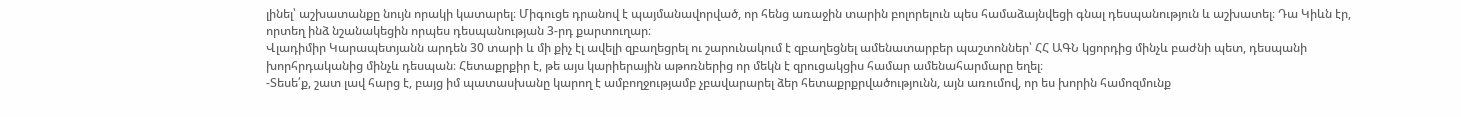լինել՝ աշխատանքը նույն որակի կատարել։ Միգուցե դրանով է պայմանավորված, որ հենց առաջին տարին բոլորելուն պես համաձայնվեցի գնալ դեսպանություն և աշխատել։ Դա Կիևն էր, որտեղ ինձ նշանակեցին որպես դեսպանության 3-րդ քարտուղար։
Վլադիմիր Կարապետյանն արդեն 30 տարի և մի քիչ էլ ավելի զբաղեցրել ու շարունակում է զբաղեցնել ամենատարբեր պաշտոններ՝ ՀՀ ԱԳՆ կցորդից մինչև բաժնի պետ, դեսպանի խորհրդականից մինչև դեսպան։ Հետաքրքիր է, թե այս կարիերային աթոռներից որ մեկն է զրուցակցիս համար ամենահարմարը եղել։
-Տեսե՛ք, շատ լավ հարց է, բայց իմ պատասխանը կարող է ամբողջությամբ չբավարարել ձեր հետաքրքրվածությունն, այն առումով, որ ես խորին համոզմունք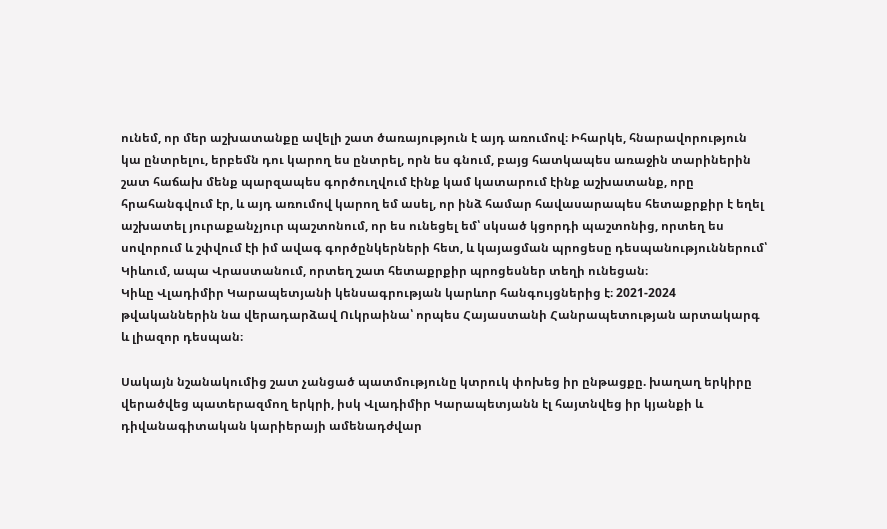ունեմ, որ մեր աշխատանքը ավելի շատ ծառայություն է այդ առումով։ Իհարկե, հնարավորություն կա ընտրելու, երբեմն դու կարող ես ընտրել, որն ես գնում, բայց հատկապես առաջին տարիներին շատ հաճախ մենք պարզապես գործուղվում էինք կամ կատարում էինք աշխատանք, որը հրահանգվում էր, և այդ առումով կարող եմ ասել, որ ինձ համար հավասարապես հետաքրքիր է եղել աշխատել յուրաքանչյուր պաշտոնում, որ ես ունեցել եմ՝ սկսած կցորդի պաշտոնից, որտեղ ես սովորում և շփվում էի իմ ավագ գործընկերների հետ, և կայացման պրոցեսը դեսպանություններում՝ Կիևում, ապա Վրաստանում, որտեղ շատ հետաքրքիր պրոցեսներ տեղի ունեցան։
Կիևը Վլադիմիր Կարապետյանի կենսագրության կարևոր հանգույցներից է։ 2021-2024 թվականներին նա վերադարձավ Ուկրաինա՝ որպես Հայաստանի Հանրապետության արտակարգ և լիազոր դեսպան։

Սակայն նշանակումից շատ չանցած պատմությունը կտրուկ փոխեց իր ընթացքը. խաղաղ երկիրը վերածվեց պատերազմող երկրի, իսկ Վլադիմիր Կարապետյանն էլ հայտնվեց իր կյանքի և դիվանագիտական կարիերայի ամենադժվար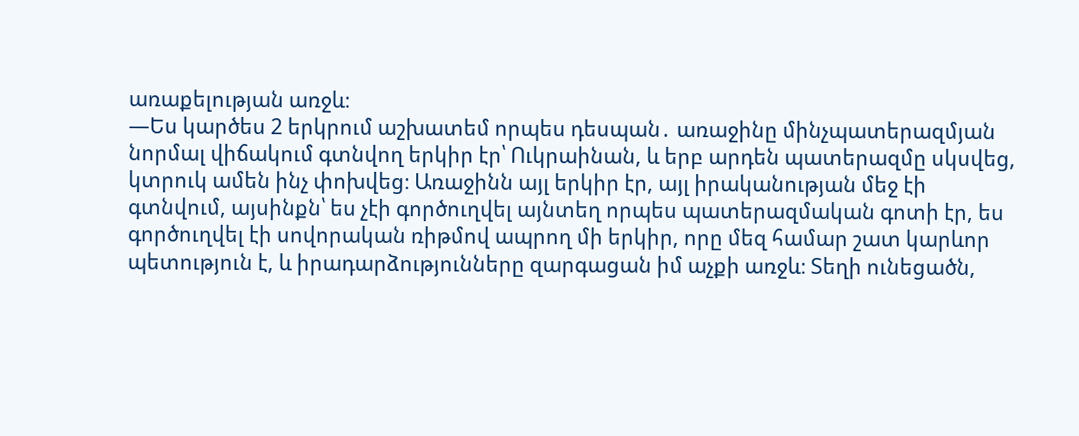առաքելության առջև։
—Ես կարծես 2 երկրում աշխատեմ որպես դեսպան․ առաջինը մինչպատերազմյան նորմալ վիճակում գտնվող երկիր էր՝ Ուկրաինան, և երբ արդեն պատերազմը սկսվեց, կտրուկ ամեն ինչ փոխվեց։ Առաջինն այլ երկիր էր, այլ իրականության մեջ էի գտնվում, այսինքն՝ ես չէի գործուղվել այնտեղ որպես պատերազմական գոտի էր, ես գործուղվել էի սովորական ռիթմով ապրող մի երկիր, որը մեզ համար շատ կարևոր պետություն է, և իրադարձությունները զարգացան իմ աչքի առջև։ Տեղի ունեցածն,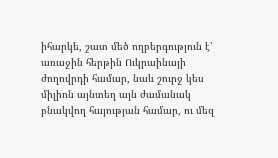իհարկե, շատ մեծ ողբերգություն է՝ առաջին հերթին Ուկրաինայի ժողովրդի համար, նաև շուրջ կես միլիոն այնտեղ այն ժամանակ բնակվող հայության համար, ու մեզ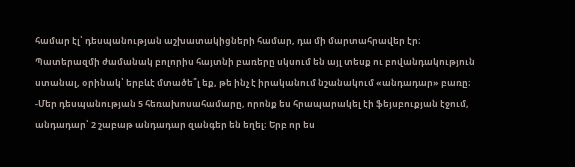համար էլ՝ դեսպանության աշխատակիցների համար, դա մի մարտահրավեր էր։
Պատերազմի ժամանակ բոլորիս հայտնի բառերը սկսում են այլ տեսք ու բովանդակություն ստանալ, օրինակ՝ երբևէ մտածե՞լ եք, թե ինչ է իրականում նշանակում «անդադար» բառը։
-Մեր դեսպանության 5 հեռախոսահամարը, որոնք ես հրապարակել էի ֆեյսբուքյան էջում, անդադար՝ 2 շաբաթ անդադար զանգեր են եղել։ Երբ որ ես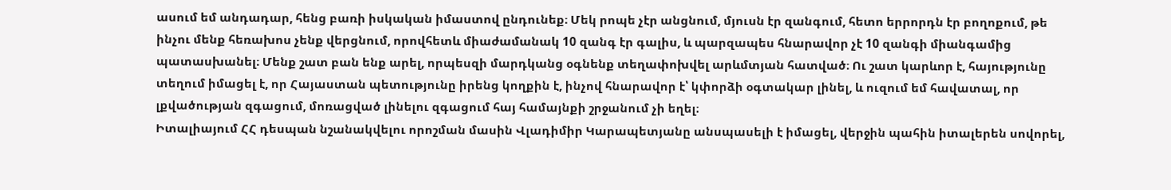ասում եմ անդադար, հենց բառի իսկական իմաստով ընդունեք։ Մեկ րոպե չէր անցնում, մյուսն էր զանգում, հետո երրորդն էր բողոքում, թե ինչու մենք հեռախոս չենք վերցնում, որովհետև միաժամանակ 10 զանգ էր գալիս, և պարզապես հնարավոր չէ 10 զանգի միանգամից պատասխանել։ Մենք շատ բան ենք արել, որպեսզի մարդկանց օգնենք տեղափոխվել արևմտյան հատված։ Ու շատ կարևոր է, հայությունը տեղում իմացել է, որ Հայաստան պետությունը իրենց կողքին է, ինչով հնարավոր է՝ կփորձի օգտակար լինել, և ուզում եմ հավատալ, որ լքվածության զգացում, մոռացված լինելու զգացում հայ համայնքի շրջանում չի եղել։
Իտալիայում ՀՀ դեսպան նշանակվելու որոշման մասին Վլադիմիր Կարապետյանը անսպասելի է իմացել, վերջին պահին իտալերեն սովորել,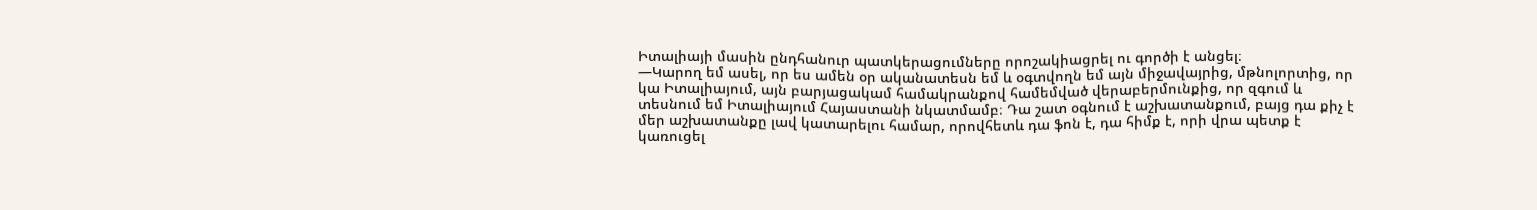Իտալիայի մասին ընդհանուր պատկերացումները որոշակիացրել ու գործի է անցել։
—Կարող եմ ասել, որ ես ամեն օր ականատեսն եմ և օգտվողն եմ այն միջավայրից, մթնոլորտից, որ կա Իտալիայում, այն բարյացակամ համակրանքով համեմված վերաբերմունքից, որ զգում և տեսնում եմ Իտալիայում Հայաստանի նկատմամբ։ Դա շատ օգնում է աշխատանքում, բայց դա քիչ է մեր աշխատանքը լավ կատարելու համար, որովհետև դա ֆոն է, դա հիմք է, որի վրա պետք է կառուցել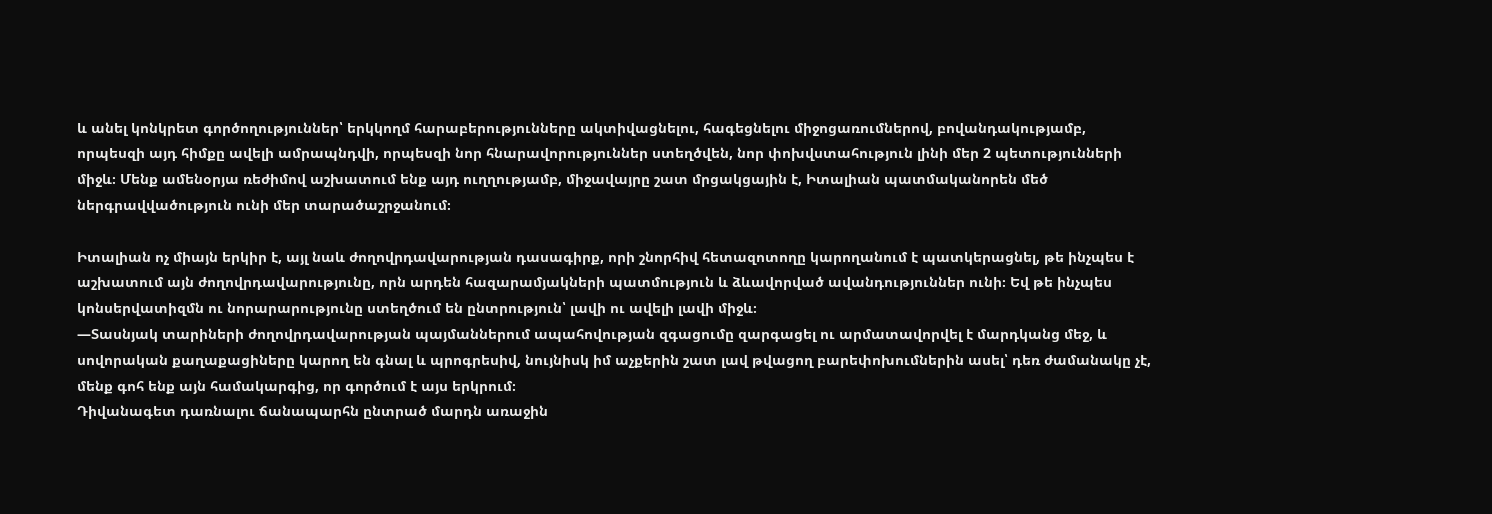և անել կոնկրետ գործողություններ՝ երկկողմ հարաբերությունները ակտիվացնելու, հագեցնելու միջոցառումներով, բովանդակությամբ, որպեսզի այդ հիմքը ավելի ամրապնդվի, որպեսզի նոր հնարավորություններ ստեղծվեն, նոր փոխվստահություն լինի մեր 2 պետությունների միջև։ Մենք ամենօրյա ռեժիմով աշխատում ենք այդ ուղղությամբ, միջավայրը շատ մրցակցային է, Իտալիան պատմականորեն մեծ ներգրավվածություն ունի մեր տարածաշրջանում։

Իտալիան ոչ միայն երկիր է, այլ նաև ժողովրդավարության դասագիրք, որի շնորհիվ հետազոտողը կարողանում է պատկերացնել, թե ինչպես է աշխատում այն ժողովրդավարությունը, որն արդեն հազարամյակների պատմություն և ձևավորված ավանդություններ ունի։ Եվ թե ինչպես կոնսերվատիզմն ու նորարարությունը ստեղծում են ընտրություն՝ լավի ու ավելի լավի միջև։
—Տասնյակ տարիների ժողովրդավարության պայմաններում ապահովության զգացումը զարգացել ու արմատավորվել է մարդկանց մեջ, և սովորական քաղաքացիները կարող են գնալ և պրոգրեսիվ, նույնիսկ իմ աչքերին շատ լավ թվացող բարեփոխումներին ասել՝ դեռ ժամանակը չէ, մենք գոհ ենք այն համակարգից, որ գործում է այս երկրում։
Դիվանագետ դառնալու ճանապարհն ընտրած մարդն առաջին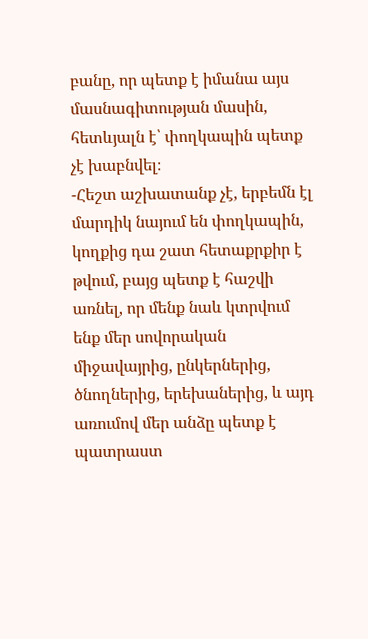բանը, որ պետք է իմանա այս մասնագիտության մասին, հետևյալն է՝ փողկապին պետք չէ խաբնվել։
-Հեշտ աշխատանք չէ, երբեմն էլ մարդիկ նայում են փողկապին, կողքից դա շատ հետաքրքիր է թվում, բայց պետք է հաշվի առնել, որ մենք նաև կտրվում ենք մեր սովորական միջավայրից, ընկերներից, ծնողներից, երեխաներից, և այդ առումով մեր անձը պետք է պատրաստ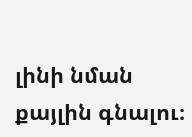լինի նման քայլին գնալու։